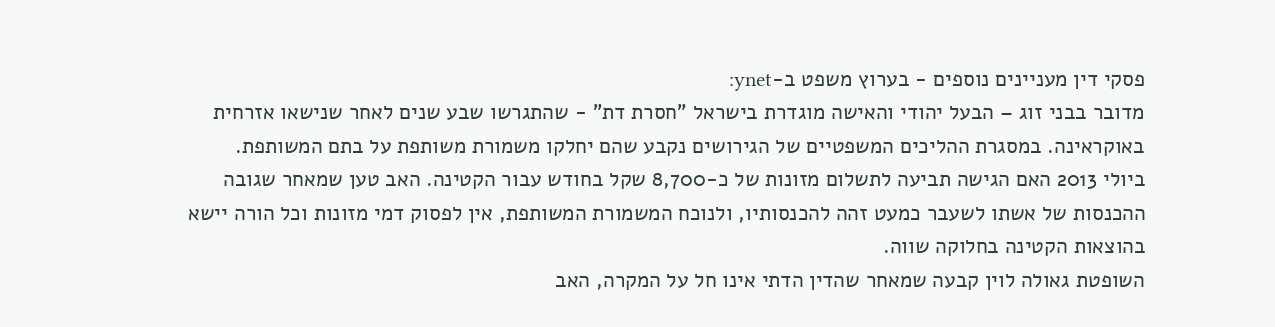פסקי דין מעניינים נוספים - בערוץ משפט ב-ynet:
מדובר בבני זוג – הבעל יהודי והאישה מוגדרת בישראל "חסרת דת" - שהתגרשו שבע שנים לאחר שנישאו אזרחית באוקראינה. במסגרת ההליכים המשפטיים של הגירושים נקבע שהם יחלקו משמורת משותפת על בתם המשותפת.
ביולי 2013 האם הגישה תביעה לתשלום מזונות של כ-8,700 שקל בחודש עבור הקטינה. האב טען שמאחר שגובה ההכנסות של אשתו לשעבר כמעט זהה להכנסותיו, ולנוכח המשמורת המשותפת, אין לפסוק דמי מזונות וכל הורה יישא בהוצאות הקטינה בחלוקה שווה.
השופטת גאולה לוין קבעה שמאחר שהדין הדתי אינו חל על המקרה, האב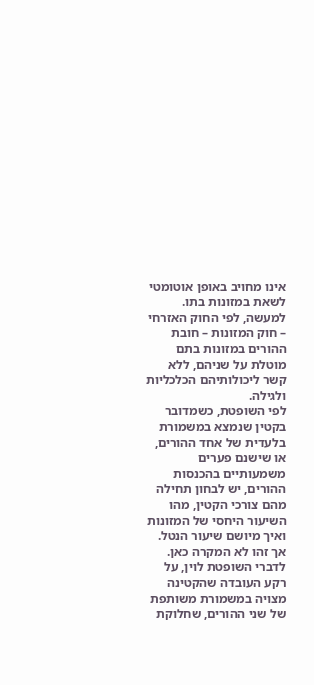אינו מחויב באופן אוטומטי לשאת במזונות בתו. למעשה, לפי החוק האזרחי – חוק המזונות – חובת ההורים במזונות בתם מוטלת על שניהם, ללא קשר ליכולותיהם הכלכליות ולגילה.
לפי השופטת, כשמדובר בקטין שנמצא במשמורת בלעדית של אחד ההורים, או שישנם פערים משמעותיים בהכנסות ההורים, יש לבחון תחילה מהם צורכי הקטין, מהו השיעור היחסי של המזונות ואיך מיושם שיעור הנטל. אך זהו לא המקרה כאן.
לדברי השופטת לוין, על רקע העובדה שהקטינה מצויה במשמורת משותפת של שני ההורים, שחלוקת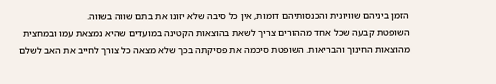הזמן ביניהם שוויונית והכנסותיהם דומות, אין כל סיבה שלא יזונו את בתם שווה בשווה.
השופטת קבעה שכל אחד מההורים צריך לשאת בהוצאות הקטינה במועדים שהיא נמצאת עמו ובמחצית מהוצאות החינוך והבריאות. השופטת סיכמה את פסיקתה בכך שלא מצאה כל צורך לחייב את האב לשלם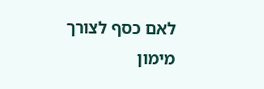לאם כסף לצורך מימון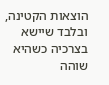הוצאות הקטינה, ובלבד שיישא בצרכיה כשהיא שוהה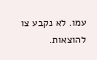עמו. לא נקבע צו להוצאות.